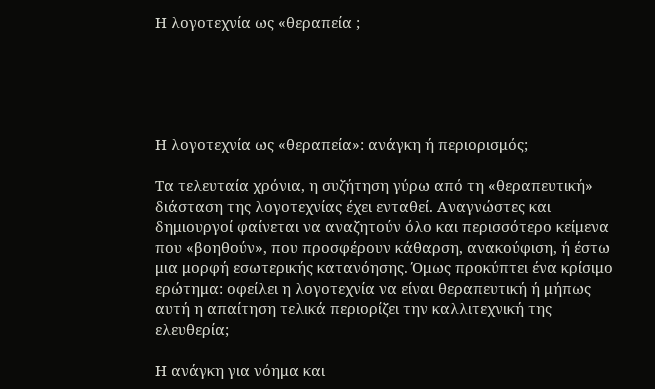Η λογοτεχνία ως «θεραπεία ;





Η λογοτεχνία ως «θεραπεία»: ανάγκη ή περιορισμός;

Τα τελευταία χρόνια, η συζήτηση γύρω από τη «θεραπευτική» διάσταση της λογοτεχνίας έχει ενταθεί. Αναγνώστες και δημιουργοί φαίνεται να αναζητούν όλο και περισσότερο κείμενα που «βοηθούν», που προσφέρουν κάθαρση, ανακούφιση, ή έστω μια μορφή εσωτερικής κατανόησης. Όμως προκύπτει ένα κρίσιμο ερώτημα: οφείλει η λογοτεχνία να είναι θεραπευτική ή μήπως αυτή η απαίτηση τελικά περιορίζει την καλλιτεχνική της ελευθερία;

Η ανάγκη για νόημα και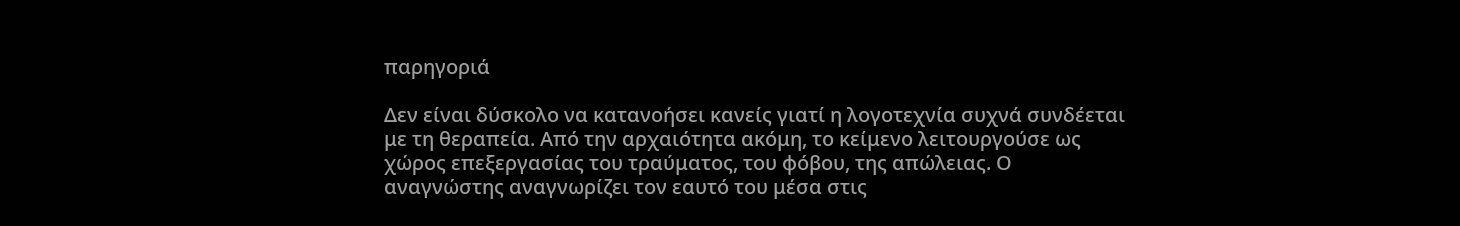παρηγοριά

Δεν είναι δύσκολο να κατανοήσει κανείς γιατί η λογοτεχνία συχνά συνδέεται με τη θεραπεία. Από την αρχαιότητα ακόμη, το κείμενο λειτουργούσε ως χώρος επεξεργασίας του τραύματος, του φόβου, της απώλειας. Ο αναγνώστης αναγνωρίζει τον εαυτό του μέσα στις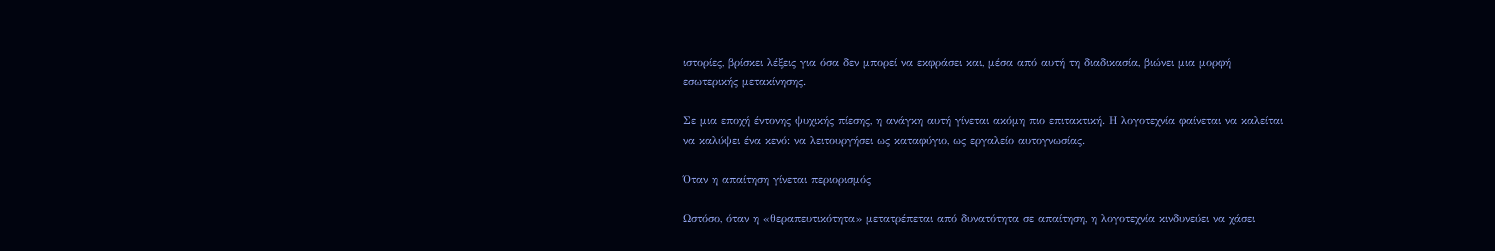ιστορίες, βρίσκει λέξεις για όσα δεν μπορεί να εκφράσει και, μέσα από αυτή τη διαδικασία, βιώνει μια μορφή εσωτερικής μετακίνησης.

Σε μια εποχή έντονης ψυχικής πίεσης, η ανάγκη αυτή γίνεται ακόμη πιο επιτακτική. Η λογοτεχνία φαίνεται να καλείται να καλύψει ένα κενό: να λειτουργήσει ως καταφύγιο, ως εργαλείο αυτογνωσίας.

Όταν η απαίτηση γίνεται περιορισμός

Ωστόσο, όταν η «θεραπευτικότητα» μετατρέπεται από δυνατότητα σε απαίτηση, η λογοτεχνία κινδυνεύει να χάσει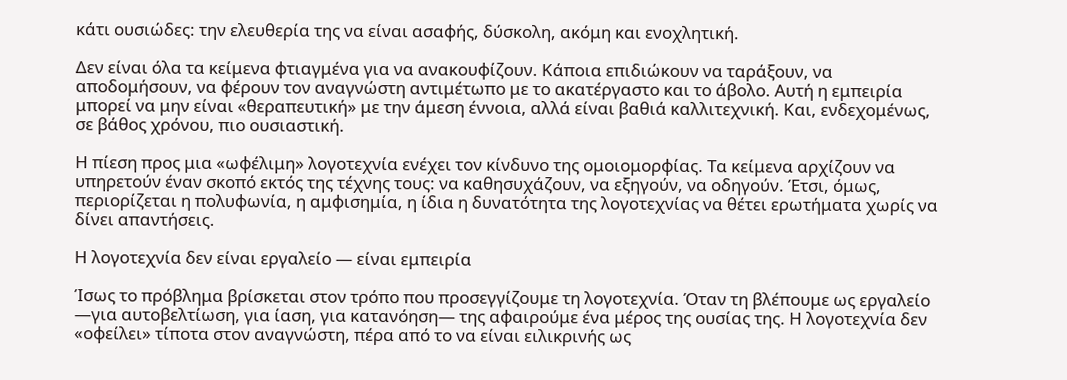κάτι ουσιώδες: την ελευθερία της να είναι ασαφής, δύσκολη, ακόμη και ενοχλητική.

Δεν είναι όλα τα κείμενα φτιαγμένα για να ανακουφίζουν. Κάποια επιδιώκουν να ταράξουν, να αποδομήσουν, να φέρουν τον αναγνώστη αντιμέτωπο με το ακατέργαστο και το άβολο. Αυτή η εμπειρία μπορεί να μην είναι «θεραπευτική» με την άμεση έννοια, αλλά είναι βαθιά καλλιτεχνική. Και, ενδεχομένως, σε βάθος χρόνου, πιο ουσιαστική.

Η πίεση προς μια «ωφέλιμη» λογοτεχνία ενέχει τον κίνδυνο της ομοιομορφίας. Τα κείμενα αρχίζουν να υπηρετούν έναν σκοπό εκτός της τέχνης τους: να καθησυχάζουν, να εξηγούν, να οδηγούν. Έτσι, όμως, περιορίζεται η πολυφωνία, η αμφισημία, η ίδια η δυνατότητα της λογοτεχνίας να θέτει ερωτήματα χωρίς να δίνει απαντήσεις.

Η λογοτεχνία δεν είναι εργαλείο — είναι εμπειρία

Ίσως το πρόβλημα βρίσκεται στον τρόπο που προσεγγίζουμε τη λογοτεχνία. Όταν τη βλέπουμε ως εργαλείο —για αυτοβελτίωση, για ίαση, για κατανόηση— της αφαιρούμε ένα μέρος της ουσίας της. Η λογοτεχνία δεν «οφείλει» τίποτα στον αναγνώστη, πέρα από το να είναι ειλικρινής ως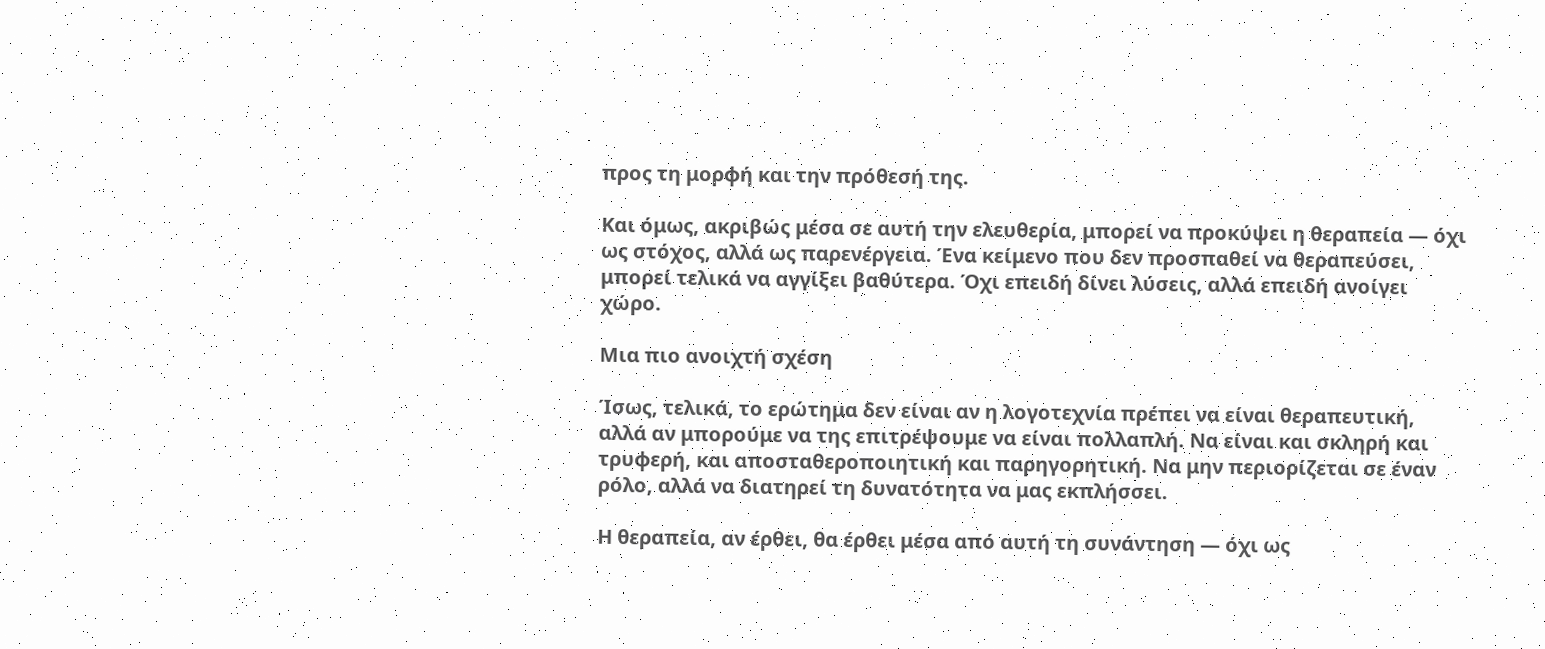προς τη μορφή και την πρόθεσή της.

Και όμως, ακριβώς μέσα σε αυτή την ελευθερία, μπορεί να προκύψει η θεραπεία — όχι ως στόχος, αλλά ως παρενέργεια. Ένα κείμενο που δεν προσπαθεί να θεραπεύσει, μπορεί τελικά να αγγίξει βαθύτερα. Όχι επειδή δίνει λύσεις, αλλά επειδή ανοίγει χώρο.

Μια πιο ανοιχτή σχέση

Ίσως, τελικά, το ερώτημα δεν είναι αν η λογοτεχνία πρέπει να είναι θεραπευτική, αλλά αν μπορούμε να της επιτρέψουμε να είναι πολλαπλή. Να είναι και σκληρή και τρυφερή, και αποσταθεροποιητική και παρηγορητική. Να μην περιορίζεται σε έναν ρόλο, αλλά να διατηρεί τη δυνατότητα να μας εκπλήσσει.

Η θεραπεία, αν έρθει, θα έρθει μέσα από αυτή τη συνάντηση — όχι ως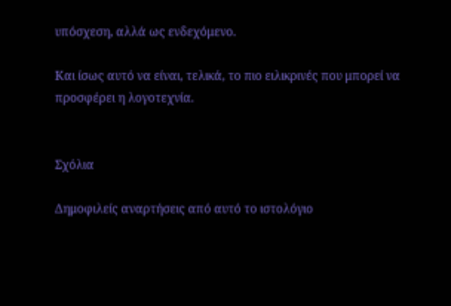υπόσχεση, αλλά ως ενδεχόμενο.

Και ίσως αυτό να είναι, τελικά, το πιο ειλικρινές που μπορεί να προσφέρει η λογοτεχνία.


Σχόλια

Δημοφιλείς αναρτήσεις από αυτό το ιστολόγιο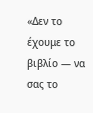«Δεν το έχουμε το βιβλίο — να σας το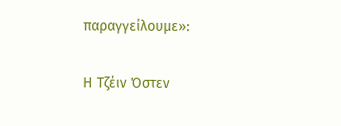παραγγείλουμε»:

Η Τζέιν Όστεν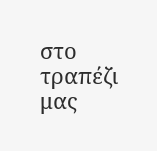στο τραπέζι μας